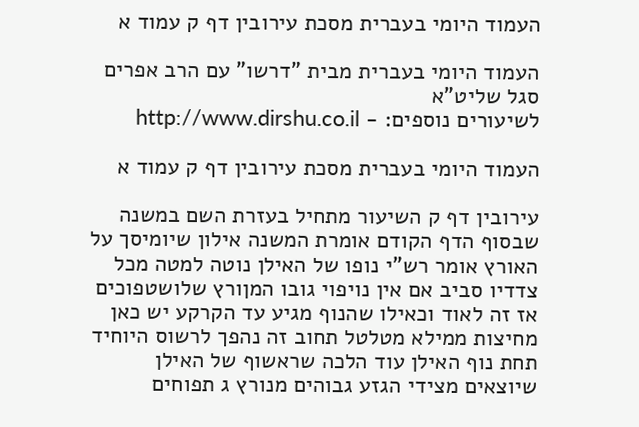העמוד היומי בעברית מסכת עירובין דף ק עמוד א

העמוד היומי בעברית מבית "דרשו" עם הרב אפרים סגל שליט"א
לשיעורים נוספים: - http://www.dirshu.co.il

העמוד היומי בעברית מסכת עירובין דף ק עמוד א

עירובין דף ק השיעור מתחיל בעזרת השם במשנה שבסוף הדף הקודם אומרת המשנה אילון שיומיסך על האורץ אומר רש"י נופו של האילן נוטה למטה מכל צדדיו סביב אם אין נויפוי גובו המןורץ שלושטפוכים אז זה לאוד וכאילו שהנוף מגיע עד הקרקע יש כאן מחיצות ממילא מטלטל תחוב זה נהפך לרשוס היוחיד תחת נוף האילן עוד הלכה שראשוף של האילן שיוצאים מצידי הגזע גבוהים מנורץ ג תפוחים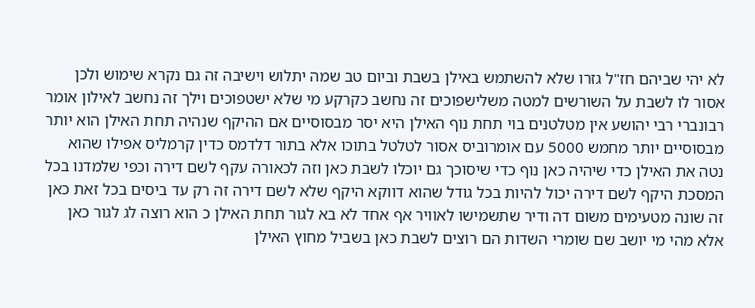לא יהי שביהם חז"ל גזרו שלא להשתמש באילן בשבת וביום טב שמה יתלוש וישיבה זה גם נקרא שימוש ולכן אסור לו לשבת על השורשים למטה משלישפוכים זה נחשב כקרקע מי שלא ישטפוכים וילך זה נחשב לאילון אומר רבונברי רבי יהושע אין מטלטנים בוי תחת נוף האילן היא יסר מבסוסיים אם ההיקף שנהיה תחת האילן הוא יותר מבסוסיים יותר מחמש 5000 עם אומרוביס אסור לטלטל בתוכו אלא בתור דלדמס כדין קרמליס אפילו שהוא נטה את האילן כדי שיהיה כאן נוף כדי שיסוכך גם יוכלו לשבת כאן וזה לכאורה עקף לשם דירה וכפי שלמדנו בכל המסכת היקף לשם דירה יכול להיות בכל גודל שהוא דווקא היקף שלא לשם דירה זה רק עד ביסים בכל זאת כאן זה שונה מטעימים משום דה ודיר שתשמישו לאוויר אף אחד לא בא לגור תחת האילן כ הוא רוצה לג לגור כאן אלא מהי מי יושב שם שומרי השדות הם רוצים לשבת כאן בשביל מחוץ האילן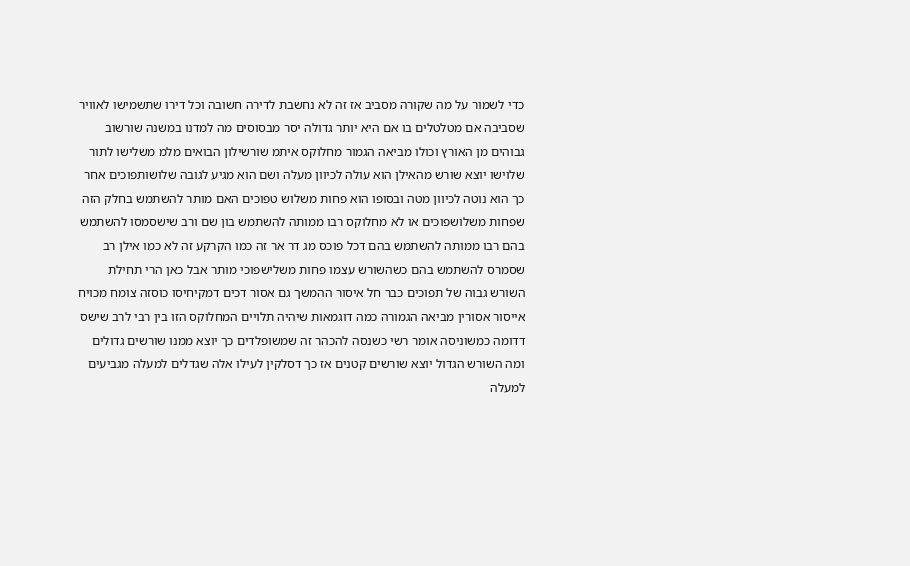כדי לשמור על מה שקורה מסביב אז זה לא נחשבת לדירה חשובה וכל דירו שתשמישו לאוויר שסביבה אם מטלטלים בו אם היא יותר גדולה יסר מבסוסים מה למדנו במשנה שורשוב גבוהים מן האורץ וכולו מביאה הגמור מחלוקס איתמ שורשילון הבואים מלמ משלישו לתור שלוישו יוצא שורש מהאילן הוא עולה לכיוון מעלה ושם הוא מגיע לגובה שלושותפוכים אחר כך הוא נוטה לכיוון מטה ובסופו הוא פחות משלוש טפוכים האם מותר להשתמש בחלק הזה שפחות משלושפוכים או לא מחלוקס רבו ממותה להשתמש בון שם ורב שישסמסו להשתמש בהם רבו ממותה להשתמש בהם דכל פוכס מג דר אר זה כמו הקרקע זה לא כמו אילן רב שסמרס להשתמש בהם כשהשורש עצמו פחות משלישפוכי מותר אבל כאן הרי תחילת השורש גבוה של תפוכים כבר חל איסור ההמשך גם אסור דכים דמקיחיסו כוסזה צומח מכויח אייסור אסורין מביאה הגמורה כמה דוגמאות שיהיה תלויים המחלוקס הזו בין רבי לרב שישס דדומה כמשוניסה אומר רשי כשנסה להכהר זה שמשופלדים כך יוצא ממנו שורשים גדולים ומה השורש הגדול יוצא שורשים קטנים אז כך דסלקין לעילו אלה שגדלים למעלה מגביעים למעלה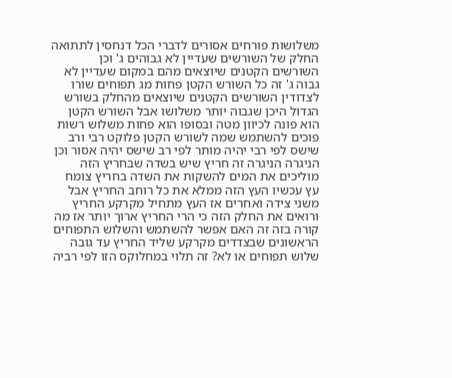משלושות פורחים אסורים לדברי הכל דנחסין לתתואה החלק של השורשים שעדיין לא גבוהים ג' וכן השורשים הקטנים שיוצאים מהם במקום שעדיין לא גבוה ג' זה כל השורש הקטן פחות מג תפוחים שורו לצדודין השורשים הקטנים שיוצאים מהחלק בשורש הגדול היכן שגבוה יותר משלושו אבל השורש הקטן הוא פונה לכיוון מטה ובסופו הוא פחות משלוש רשות פוכים להשתמש שמה לשורש הקטן פלוקט רבי ורב שישס לפי רבי יהיה מותר לפי רב שישס יהיה אסור וכן הניגרה הניגרה זה חריץ שיש בשדה שבחריץ הזה מוליכים את המים להשקות את השדה בחריץ צומח עץ עכשיו העץ הזה ממלא את כל רוחב החריץ אבל משני צידה ואחרים אז העץ מתחיל מקרקע החריץ ורואים את החלק הזה כי הרי החריץ ארוך יותר אז מה קורה בזה זה האם אפשר להשתמש והשלוש התפוחים הראשונים שבצדדים מקרקע שליד החריץ עד גובה שלוש תפוחים או לא? זה תלוי במחלוקס הזו לפי רביה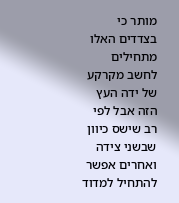מותר כי בצדדים האלו מתחילים לחשב מקרקע של ידה העץ הזה אבל לפי רב שישס כיוון שבשני צידה ואחרים אפשר להתחיל למדוד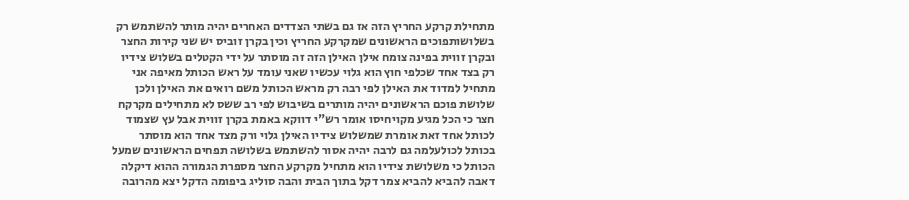מתחילת קרקע החריץ הזה אז גם בשתי הצדדים האחרים יהיה מותר להשתמש רק בשלושותפוכים הראשונים שמקרקע החריץ וכין בקרן זוביס יש שני קירות החצר ובקרן זווית בפינה צומח אילן האילן הזה זה מוסתר על ידי הקטלים בשלוש צידיו רק בצד אחד שכלפי חוץ הוא גלוי עכשיו שאני עומד על ראש הכותל מאיפה אני מתחיל למדוד את האילן לפי רבה רק מראש הכותל משם רואים את האילן ולכן שלושת פוכם הראשונים יהיה מותרים בשיבוש לפי רב ששס לא מתחילים מקרקח חצר כי הכל מגיע מקויחיסו אומר רש"י דווקא באמת בקרן זווית אבל עץ שצמוד לכותל אחד זאת אומרת שמשלוש צידיו האילן גלוי ורק מצד אחד הוא מוסתר בכותל לכולעלמה גם לרבה יהיה אסור להשתמש בשלושה תפחים הראשונים שמעל הכותל כי משלושת צידיו הוא מתחיל מקרקע החצר מספרת הגמורה ההוא דיקלה דאבה להביא להביא צמר דקל בתוך הבית והבה סוליג ביפומה הדקל יצא מהרובה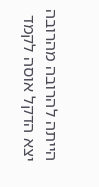הייתה להרובה מהרובה יצא הדקל אוסה לקמד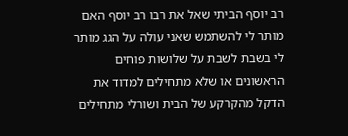רב יוסף הביתי שאל את רבו רב יוסף האם מותר לי להשתמש שאני עולה על הגג מותר לי בשבת לשבת על שלושות פוחים הראשונים או שלא מתחילים למדוד את הדקל מהקרקע של הבית ושורלי מתחילים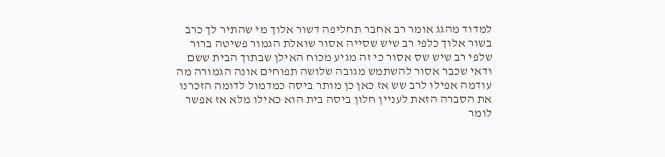למדוד מהגג אומר רב אחבר תחליפה דשור אלוך מי שהתיר לך כרב בשור אלוך כלפי רב שיש שסייה אסור שואלת הגמור פשיטה ברור שלפי רב שיש שס אסור כי זה מגיע מכוח האילן שבתוך הבית ששם ודאי שכבר אסור להשתמש מגובה שלושה תפוחים אונה הגמורה מה עודמה אפילו לרב שש אז כאן כן מותר ביסה כמדמול לדומה הזכרנו את הסברה הזאת לעניין חלון ביסה בית הוא כאילו מלא אז אפשר לומר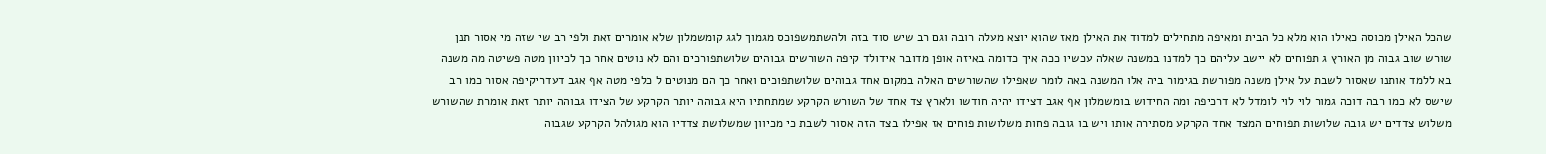שהכל האילן מכוסה כאילו הוא מלא כל הבית ומאיפה מתחילים למדוד את האילן מאז שהוא יוצא מעלה רובה וגם רב שיש סוד בזה ולהשתמשפוכס מגמוך לגג קומשמלון שלא אומרים זאת ולפי רב שי שזה מי אסור תנן שורש שוב גבוה מן האורץ ג תפוחים לא יישב עליהם כך למדנו במשנה שאלה עכשיו ככה איך כדומה באיזה אופן מדובר אידולד קיפה השורשים גבוהים שלושתפורכים והם לא נוטים אחר כך לכיוון מטה פשיטה מה משנה בא ללמד אותנו שאסור לשבת על אילן משנה מפורשת בגימור ביה אלו המשנה באה לומר שאפילו שהשורשים האלה במקום אחד גבוהים שלושתפוכים ואחר כך הם מנוטים ל כלפי מטה אף אגב דעדריקיפה אסור כמו רב שישס לא כמו רבה דוכה גמור לוי לוי לומדל לא דרכיפה ומה החידוש בומשמלון אף אגב דצידו יהיה חודשו ולארץ צד אחד של השורש הקרקע שמתחתיו היא גבוהה יותר הקרקע של הצידו גבוהה יותר זאת אומרת שהשורש משלוש צדדים יש גובה שלושות תפוחים המצד אחד הקרקע מסתירה אותו ויש בו גובה פחות משלושות פוחים אז אפילו בצד הזה אסור לשבת כי מכיוון שמשלושת צדדיו הוא מגולהל הקרקע שגבוה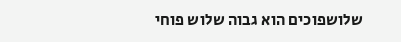שלושפוכים הוא גבוה שלוש פוחי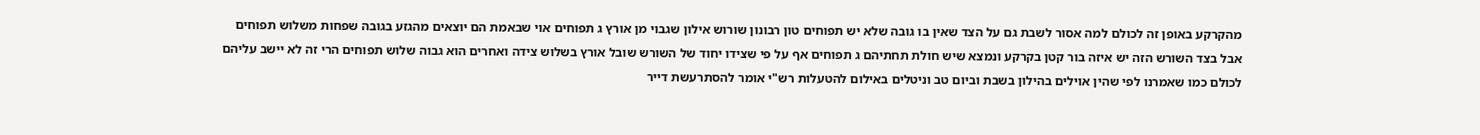מהקרקע באופן זה לכולם למה אסור לשבת גם על הצד שאין בו גובה שלא יש תפוחים טון רבונון שורוש אילון שגבוי מן אורץ ג תפוחים אוי שבאמת הם יוצאים מהגזע בגובה שפחות משלוש תפוחים אבל בצד השורש הזה יש איזה בור קטן בקרקע ונמצא שיש חולת תחתיהם ג תפוחים אף על פי שצידו יחוד של השורש שובל אורץ בשלוש צידה ואחרים הוא גבוה שלוש תפוחים הרי זה לא יישב עליהם לכולם כמו שאמרנו לפי שהין אוילים בהילון בשבת וביום טב וניטלים באילום להטעלות רש"י אומר להסתרעשת דייר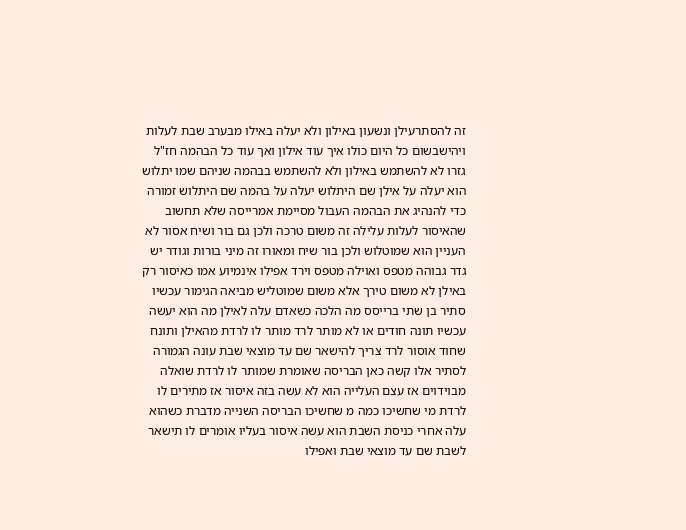זה להסתרעילן ונשעון באילון ולא יעלה באילו מבערב שבת לעלות ויהישבשום כל היום כולו איך עוד אילון ואך עוד כל הבהמה חז"ל גזרו לא להשתמש באילון ולא להשתמש בבהמה שניהם שמו יתלוש הוא יעלה על אילן שם היתלוש יעלה על בהמה שם היתלוש זמורה כדי להנהיג את הבהמה העבול מסיימת אמרייסה שלא תחשוב שהאיסור לעלות עלילה זה משום טרכה ולכן גם בור ושיח אסור לא העניין הוא שמוטלוש ולכן בור שיח ומאורו זה מיני בורות וגודר יש גדר גבוהה מטפס ואוילה מטפס וירד אפילו אינמיוע אמו כאיסור רק באילן לא משום טירך אלא משום שמוטליש מביאה הגימור עכשיו סתיר בן שתי ברייסס מה הלכה כשאדם עלה לאילן מה הוא יעשה עכשיו תונה חודים או לא מותר לרד מותר לו לרדת מהאילן ותונח שחוד אוסור לרד צריך להישאר שם עד מוצאי שבת עונה הגמורה לסתיר אלו קשה כאן הבריסה שאומרת שמותר לו לרדת שואלה מבוידוים אז עצם העלייה הוא לא עשה בזה איסור אז מתירים לו לרדת מי שחשיכו כמה מ שחשיכו הבריסה השנייה מדברת כשהוא עלה אחרי כניסת השבת הוא עשה איסור בעליו אומרים לו תישאר לשבת שם עד מוצאי שבת ואפילו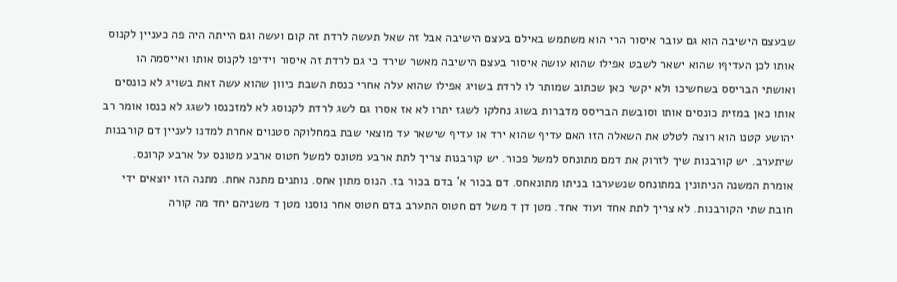שבעצם הישיבה הוא גם עובר איסור הרי הוא משתמש באילם בעצם הישיבה אבל זה שאל תעשה לרדת זה קום ועשה וגם הייתה היה פה כעניין לקנוס אותו לכן העדיףו שהוא ישאר לשבט אפילו שהוא עושה איסור בעצם הישיבה מאשר שירד כי גם לרדת זה איסור וידיפו לקנוס אותו ואייסמה הו ואושתי הבריסס בשחשיכו ולא יקשי כאן שכתוב שמותר לו לרדת בשויג אפילו שהוא עלה אחרי כנסת השבת כיוון שהוא עשה זאת בשויג לא כונסים אותו כאן במזית כונסים אותו וסובשת הבריסס מדברות בשוג נחלקו לשגז יתרו לא אז אסרו גם לשג לרדת לקנוסג לא למזכנסו לשגג לא כנסו אומר רב יהושע קטנו הוא רוצה לטלט את השאלה הזו האם עדיף שהוא ירד או עדיף שישאר עד מוצאי שבת במחלוקה סטנוים אחרת למדנו לעניין דם קורבנות שיתערב. יש קורבנות שיך לזרוק את דמם מתונחס למשל פכור. יש קורבנות צריך לתת ארבע מטונס למשל חטוס ארבע מטונס על ארבע קרונס. אומרת המשנה הניתונין במתונחס שנשערבו בניתו מתונאחס. דם בכור א' בדם בכור בז. הנוס מתון אחס. נותנים מתנה אחת. מתנה הזו יוצאים ידי חובת שתי הקורבנות. לא צריך לתת אחד ועוד אחד. מטן דן ד משל דם חטוס התערב בדם חטוס אחר נוסנו מטן ד משניהם יחד מה קורה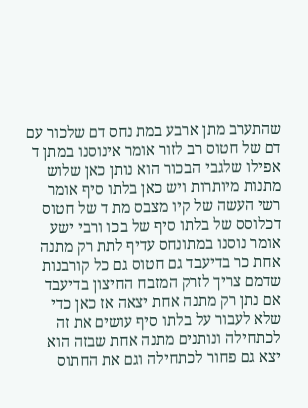שהתערב מתן ארבע במת נחס דם שלכור עם דם של חטוס רב לזור אומר אינוסנו במתן ד אפילו שלגבי הבכור הוא נותן כאן שלוש מתנות מיותרות ויש כאן בלתו סיף אומר רשי העשה של קיו מצבס מת ד של חטוס דכלוסס של בלתו סיף של בכו ורבי ישע אומר נוסנו במתונחס עדיף לתת רק מתנה אחת כר בדיעבד גם חטוס גם כל קורבנות שדמם צריך לזרק המזבח החיצון בדיעבד אם נתן רק מתנה אחת יצאה אז כאן כדי שלא לעבור על בלתו סיף עושים את זה לכתחילה ונותנים מתנה אחת שבזה הוא יצא גם פחור לכתחילה וגם את החתוס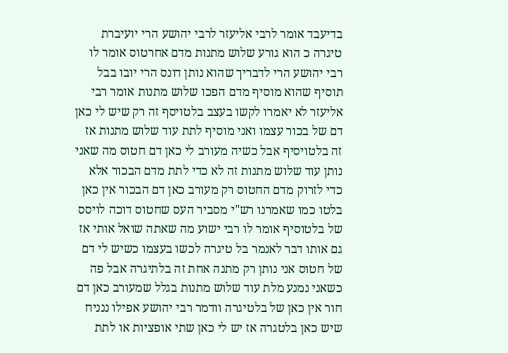בדיעבד אומר לרבי אליעזר לרבי יהושע הרי יועיברת טיגרה כ הוא גורע שלוש מתנות מדם אחרטוס אומר לו רבי יהושע הרי לדבריך שהוא נותן דונס הרי יובו בבל תוסיף שהוא מוסיף מדם הפכו שלוש מתנות אומר רבי אליעזר לא יאמרו לקשו בעצב בלטויסף זה רק שיש לי כאן דם של בכור עצמו ואני מוסיף לתת עוד שלוש מתנות אז זה בלטויסיף אבל כשיה מעורב לי כאן דם חטוס מה שאני נותן עוד שלוש מתנות זה לא כדי לתת מדם הבכור אלא כדי לזרוק מדם החטוס רק מעורב כאן דם הבכור אין כאן בלטו כמו שאמרנו רש"י מסביר העס שחטוס דוכה לויסס של בלטוסיף אומר לו רבי ישוע מה שאתה שואל אותי אז גם אותו דבר לאנמר בל טיגרה לכשו בעצמו כשיש לי דם של חטוס אני נותן רק מתנה אחת זה בלתיגרה אבל פה כשאני נמנע מלת עוד שלוש מתנות בגלל שמעורב כאן דם חור אין כאן של בלטיגרה וודמר רבי יהושע אפילו ננניח שיש כאן בלטגרה אז יש לי כאן שתי אופציות או לתת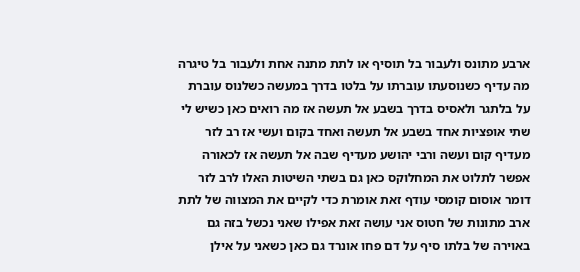ארבע מתונס ולעבור בל תוסיף או לתת מתנה אחת ולעבור בל טיגרה מה עדיף כשנוסעתו עוברתו על בלטו בדרך במעשה כשלנוס עוברת על בלתגר ולאסיס בדרך בשבע אל תעשה אז מה רואים כאן כשיש לי שתי אופציות אחד בשבע אל תעשה ואחד בקום ועשי אז רב לזר מעדיף קום ועשה ורבי יהושע מעדיף שבה אל תעשה אז לכאורה אפשר לתלוט את המחלוקס כאן גם בשתי השיטות האלו לרב לזר דומר אוסום קומסי עודף זאת אומרת כדי לקיים את המצווה של לתת ארב מתונות של חטוס אני עושה זאת אפילו שאני נכשל בזה גם באוירה של בלתו סיף על דם פחו אונרד גם כאן כשאני על אילן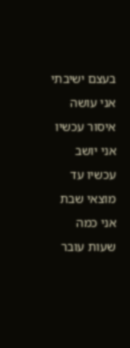בעצם ישיבתי אני עושה איסור עכשיו אני יושב עכשיו עד מוצאי שבת אני כמה שעות עובר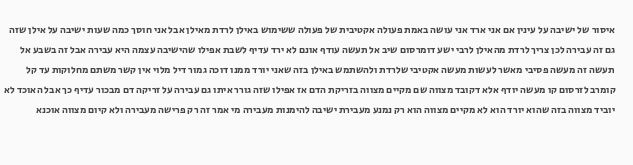איסור של ישיבה על עינין אם אני ארד אני עושה באמת פעולה אקטיבית של פעולה ששימוש באילן לרדת מאילן אבל אני חוסך כמה שעות ישיבה על אילן שזה גם זה עבירה לכן צריך לרדת מהאילן לרבי ישע דומרסום שיב אל תעשה עודף אונם לא ירד עדיף לשבת אפילו שהישיבה עצמה היא עבירה אבל זה בשבע אל תעשה זה מעשה פסיבי מאשר לעשות מעשה אקטיבי שלרדת ולהשתמש באילן בזה שאני יורד ממנו דוכה גמור דיל מלוי אין קשר משתם מחלוקות עד קל קומרב לזרסום קו מעשה יודף אלא דקובד מצווה שם מקיים מצווה בזריקת הדם אז אפילו שזה גורר איתו גם עבירה על זריקה דם מבכור עדיף כך אבל האוכד לא יוביד מצווה בזה שהוא יורד הוא לא מקיים מצווה הוא רק נמנע מעבירת ישיבה להימנות מעבירה מי אמר זה רק פרישה מעבירה ולא קיום מצווה אוכנא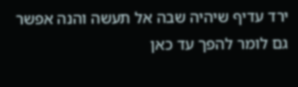ירד עדיף שיהיה שבה אל תעשה והנה אפשר גם לומר להפך עד כאן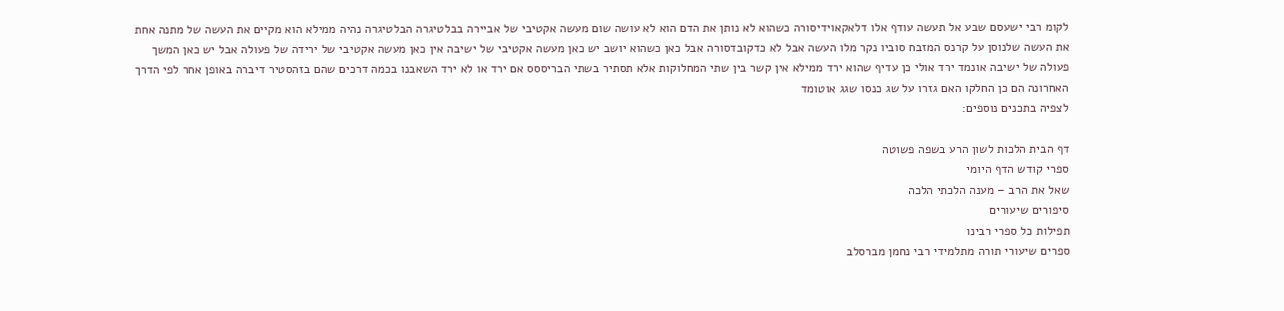לקומ רבי ישעסם שבע אל תעשה עודף אלו דלאקאוידיסורה כשהוא לא נותן את הדם הוא לא עושה שום מעשה אקטיבי של אביירה בבלטיגרה הבלטיגרה נהיה ממילא הוא מקיים את העשה של מתנה אחת את העשה שלנוסן על קרנס המזבח סוביו נקר מלו העשה אבל לא כדקובדסורה אבל כאן כשהוא יושב יש כאן מעשה אקטיבי של ישיבה אין כאן מעשה אקטיבי של ירידה של פעולה אבל יש כאן המשך פעולה של ישיבה אונמד ירד אולי כן עדיף שהוא ירד ממילא אין קשר בין שתי המחלוקות אלא תסתיר בשתי הבריססס אם ירד או לא ירד השאבנו בכמה דרכים שהם בזהסטיר דיברה באופן אחר לפי הדרך האחרונה הם כן החלקו האם גזרו על שג כנסו שגג אוטומד
לצפיה בתכנים נוספים:

דף הבית הלכות לשון הרע בשפה פשוטה
ספרי קודש הדף היומי
שאל את הרב – מענה הלכתי הלכה
סיפורים שיעורים
תפילות כל ספרי רבינו
ספרים שיעורי תורה מתלמידי רבי נחמן מברסלב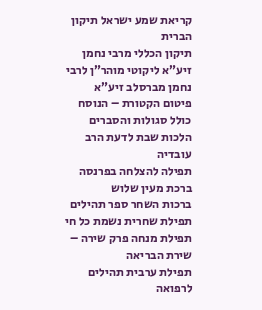קריאת שמע ישראל תיקון הברית
תיקון הכללי מרבי נחמן זיע”א ליקוטי מוהר”ן לרבי נחמן מברסלב זיע”א
פיטום הקטורת – הנוסח כולל סגולות והסברים הלכות שבת לדעת הרב עובדיה
תפילה להצלחה בפרנסה ברכת מעין שלוש
ברכות השחר ספר תהילים
תפילת שחרית נשמת כל חי
תפילת מנחה פרק שירה – שירת הבריאה
תפילת ערבית תהילים לרפואה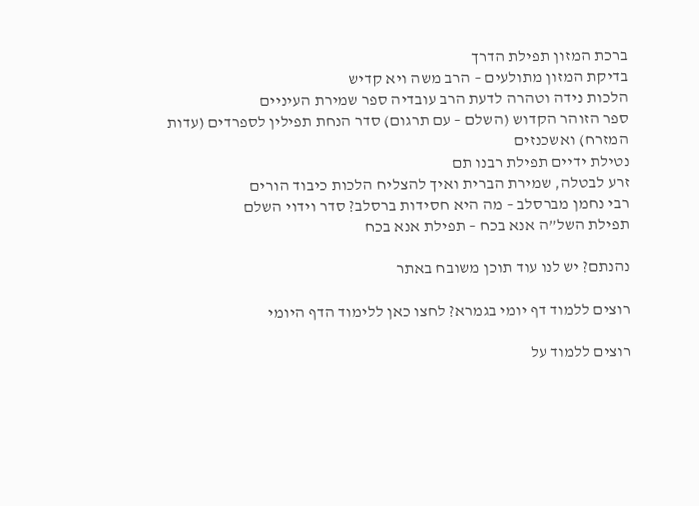ברכת המזון תפילת הדרך
בדיקת המזון מתולעים – הרב משה ויא קדיש
הלכות נידה וטהרה לדעת הרב עובדיה ספר שמירת העיניים
ספר הזוהר הקדוש (השלם – עם תרגום) סדר הנחת תפילין לספרדים (עדות המזרח) ואשכנזים
נטילת ידיים תפילת רבנו תם
זרע לבטלה, שמירת הברית ואיך להצליח הלכות כיבוד הורים
רבי נחמן מברסלב – מה היא חסידות ברסלב? סדר וידוי השלם
תפילת השל”ה אנא בכח – תפילת אנא בכח

נהנתם? יש לנו עוד תוכן משובח באתר

רוצים ללמוד דף יומי בגמרא? לחצו כאן ללימוד הדף היומי

רוצים ללמוד על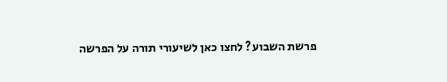פרשת השבוע? לחצו כאן לשיעורי תורה על הפרשה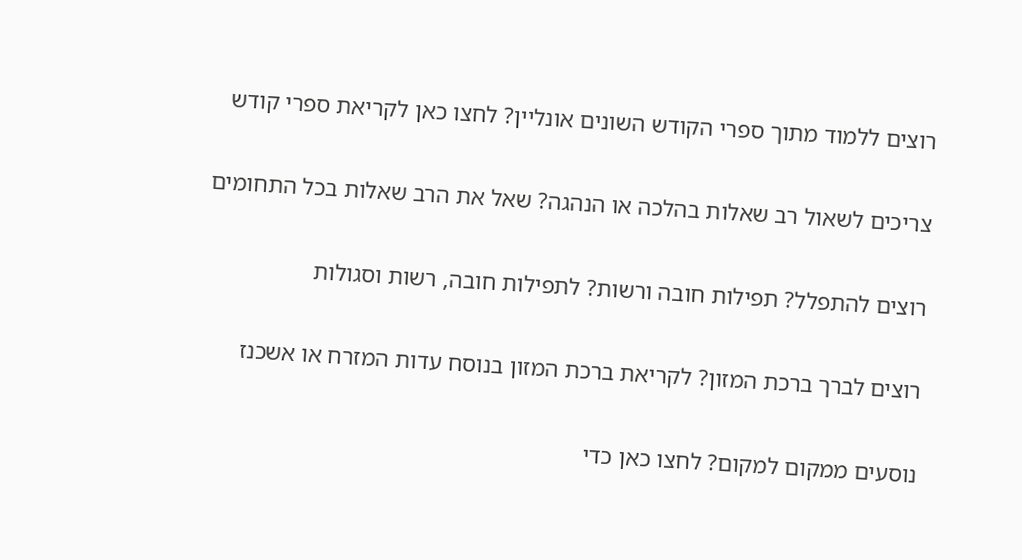רוצים ללמוד מתוך ספרי הקודש השונים אונליין? לחצו כאן לקריאת ספרי קודש

צריכים לשאול רב שאלות בהלכה או הנהגה? שאל את הרב שאלות בכל התחומים

רוצים להתפלל? תפילות חובה ורשות? לתפילות חובה, רשות וסגולות

רוצים לברך ברכת המזון? לקריאת ברכת המזון בנוסח עדות המזרח או אשכנז

נוסעים ממקום למקום? לחצו כאן כדי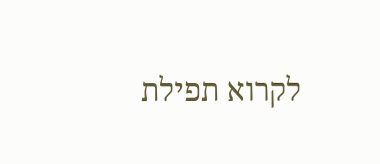לקרוא תפילת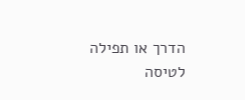הדרך או תפילה לטיסה